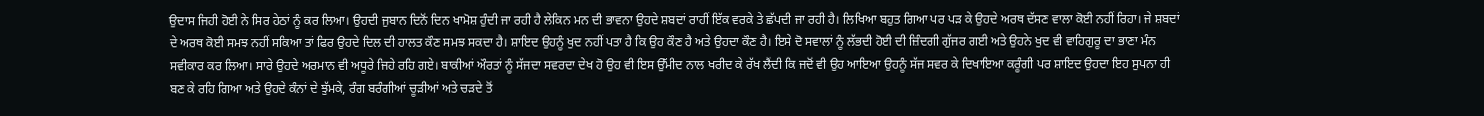ਉਦਾਸ ਜਿਹੀ ਹੋਈ ਨੇ ਸਿਰ ਹੇਠਾਂ ਨੂੰ ਕਰ ਲਿਆ। ਉਹਦੀ ਜੁਬਾਨ ਦਿਨੋਂ ਦਿਨ ਖਾਮੋਸ਼ ਹੁੰਦੀ ਜਾ ਰਹੀ ਹੈ ਲੇਕਿਨ ਮਨ ਦੀ ਭਾਵਨਾ ਉਹਦੇ ਸ਼ਬਦਾਂ ਰਾਹੀਂ ਇੱਕ ਵਰਕੇ ਤੇ ਛੱਪਦੀ ਜਾ ਰਹੀ ਹੈ। ਲਿਖਿਆ ਬਹੁਤ ਗਿਆ ਪਰ ਪੜ ਕੇ ਉਹਦੇ ਅਰਥ ਦੱਸਣ ਵਾਲਾ ਕੋਈ ਨਹੀਂ ਰਿਹਾ। ਜੇ ਸ਼ਬਦਾਂ ਦੇ ਅਰਥ ਕੋਈ ਸਮਝ ਨਹੀਂ ਸਕਿਆ ਤਾਂ ਫਿਰ ਉਹਦੇ ਦਿਲ ਦੀ ਹਾਲਤ ਕੌਣ ਸਮਝ ਸਕਦਾ ਹੈ। ਸ਼ਾਇਦ ਉਹਨੂੰ ਖੁਦ ਨਹੀਂ ਪਤਾ ਹੈ ਕਿ ਉਹ ਕੌਣ ਹੈ ਅਤੇ ਉਹਦਾ ਕੌਣ ਹੈ। ਇਸੇ ਦੋ ਸਵਾਲਾਂ ਨੂੰ ਲੱਭਦੀ ਹੋਈ ਦੀ ਜ਼ਿੰਦਗੀ ਗੁੱਜਰ ਗਈ ਅਤੇ ਉਹਨੇ ਖੁਦ ਵੀ ਵਾਹਿਗੁਰੂ ਦਾ ਭਾਣਾ ਮੰਨ ਸਵੀਕਾਰ ਕਰ ਲਿਆ। ਸਾਰੇ ਉਹਦੇ ਅਰਮਾਨ ਵੀ ਅਧੂਰੇ ਜਿਹੇ ਰਹਿ ਗਏ। ਬਾਕੀਆਂ ਔਰਤਾਂ ਨੂੰ ਸੱਜਦਾ ਸਵਰਦਾ ਦੇਖ ਹੋ ਉਹ ਵੀ ਇਸ ਉੱਮੀਦ ਨਾਲ ਖਰੀਦ ਕੇ ਰੱਖ ਲੈਂਦੀ ਕਿ ਜਦੋਂ ਵੀ ਉਹ ਆਇਆ ਉਹਨੂੰ ਸੱਜ ਸਵਰ ਕੇ ਦਿਖਾਇਆ ਕਰੂੰਗੀ ਪਰ ਸ਼ਾਇਦ ਉਹਦਾ ਇਹ ਸੁਪਨਾ ਹੀ ਬਣ ਕੇ ਰਹਿ ਗਿਆ ਅਤੇ ਉਹਦੇ ਕੰਨਾਂ ਦੇ ਝੁੱਮਕੇ, ਰੰਗ ਬਰੰਗੀਆਂ ਚੂੜੀਆਂ ਅਤੇ ਚੜਦੇ ਤੋਂ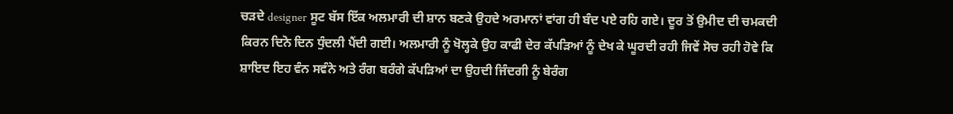ਚੜਦੇ designer ਸੂਟ ਬੱਸ ਇੱਕ ਅਲਮਾਰੀ ਦੀ ਸ਼ਾਨ ਬਣਕੇ ਉਹਦੇ ਅਰਮਾਨਾਂ ਵਾਂਗ ਹੀ ਬੰਦ ਪਏ ਰਹਿ ਗਏ। ਦੂਰ ਤੋਂ ਉਮੀਦ ਦੀ ਚਮਕਦੀ ਕਿਰਨ ਦਿਨੋ ਦਿਨ ਧੁੰਦਲੀ ਪੈਂਦੀ ਗਈ। ਅਲਮਾਰੀ ਨੂੰ ਖੋਲ੍ਹਕੇ ਉਹ ਕਾਫੀ ਦੇਰ ਕੱਪੜਿਆਂ ਨੂੰ ਦੇਖ ਕੇ ਘੂਰਦੀ ਰਹੀ ਜਿਵੇਂ ਸੋਚ ਰਹੀ ਹੋਵੇ ਕਿ ਸ਼ਾਇਦ ਇਹ ਵੰਨ ਸਵੰਨੇ ਅਤੇ ਰੰਗ ਬਰੰਗੇ ਕੱਪੜਿਆਂ ਦਾ ਉਹਦੀ ਜਿੰਦਗੀ ਨੂੰ ਬੇਰੰਗ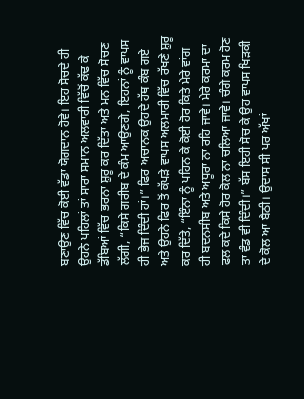ਬਣਾਉਣ ਵਿੱਚ ਕੋਈ ਵੱਡਾ ਯੋਗਦਾਨ ਹੋਵੇ। ਇਹ ਸੋਚਦੇ ਹੀ ਉਹਨੇ ਪਹਿਲਾਂ ਤਾਂ ਸਾਰਾ ਸਮਾਨ ਅਲਵਾਰੀ ਵਿੱਚੋਂ ਕੱਢ ਕੇ ਡੱਬਿਆਂ ਵਿੱਚ ਭਰਨਾ ਸ਼ੁਰੂ ਕਰ ਦਿੱਤਾ ਅਤੇ ਮਨ ਵਿੱਚ ਸੋਚਣ ਲੱਗੀ, “ਕਿਸੇ ਗਰੀਬ ਦੇ ਕੰਮ ਆਉਣਗੇ, ਇਹਨਾਂ ਨੂੰ ਵਾਪਸ ਹੀ ਭੇਜ ਦਿੰਦੀ ਹਾਂ।” ਫਿਰ ਅਚਾਨਕ ਉਹਦੇ ਹੱਥ ਕੰਬ ਗਏ ਅਤੇ ਉਹਨੇ ਫਿਰ ਤੋਂ ਕੱਪੜੇ ਵਾਪਸ ਅਲਮਾਰੀ ਵਿੱਚ ਰੱਖਣੇ ਸ਼ੁਰੂ ਕਰ ਦਿੱਤੇ, “ਇੰਨਾ ਨੂੰ ਪਹਿਨ ਕੇ ਕੋਈ ਹੋਰ ਕਿਤੇ ਮੇਰੇ ਵਾਂਗ ਹੀ ਬਦਨਸੀਬ ਅਤੇ ਅਧੂਰਾ ਨਾ ਰਹਿ ਜਾਵੇ। ਮੇਰੇ ਕਰਮਾ ਦਾ ਫਲ ਕਦੇ ਕਿਸੇ ਹੋਰ ਕੋਲ ਨਾ ਚਲਿਆ ਜਾਵੇ। ਚੰਗੇ ਕਰਮ ਹੋਣ ਤਾ ਵੰਡ ਵੀ ਦਿੰਦੀ।” ਬੱਸ ਇਹੀ ਸੋਚ ਕੇ ਉਹ ਵਾਪਸ ਖਿੜਕੀ ਦੇ ਕੋਲ ਆ ਬੈਠੀ। ਉਦਾਸ ਸੀ ਪਰ ਅੱਖਾਂ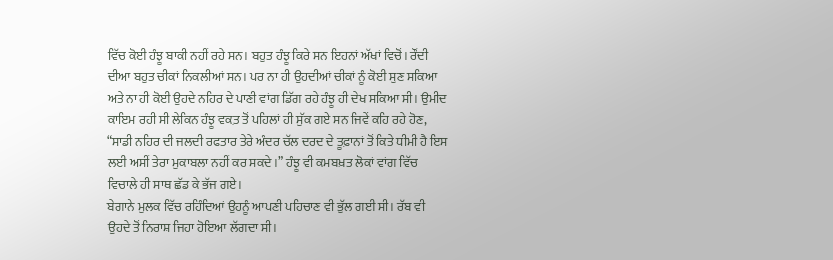ਵਿੱਚ ਕੋਈ ਹੰਝੂ ਬਾਕੀ ਨਹੀਂ ਰਹੇ ਸਨ। ਬਹੁਤ ਹੰਝੂ ਕਿਰੇ ਸਨ ਇਹਨਾਂ ਅੱਖਾਂ ਵਿਚੋਂ। ਰੌਂਦੀ ਦੀਆ ਬਹੁਤ ਚੀਕਾਂ ਨਿਕਲੀਆਂ ਸਨ। ਪਰ ਨਾ ਹੀ ਉਹਦੀਆਂ ਚੀਕਾਂ ਨੂੰ ਕੋਈ ਸੁਣ ਸਕਿਆ ਅਤੇ ਨਾ ਹੀ ਕੋਈ ਉਹਦੇ ਨਹਿਰ ਦੇ ਪਾਣੀ ਵਾਂਗ ਡਿੱਗ ਰਹੇ ਹੰਝੂ ਹੀ ਦੇਖ ਸਕਿਆ ਸੀ। ਉਮੀਦ ਕਾਇਮ ਰਹੀ ਸੀ ਲੇਕਿਨ ਹੰਝੂ ਵਕ਼ਤ ਤੋਂ ਪਹਿਲਾਂ ਹੀ ਸੁੱਕ ਗਏ ਸਨ ਜਿਵੇਂ ਕਹਿ ਰਹੇ ਹੋਣ, “ਸਾਡੀ ਨਹਿਰ ਦੀ ਜਲਦੀ ਰਫਤਾਰ ਤੇਰੇ ਅੰਦਰ ਚੱਲ ਦਰਦ ਦੇ ਤੂਫ਼ਾਨਾਂ ਤੋਂ ਕਿਤੇ ਧੀਮੀ ਹੈ ਇਸ ਲਈ ਅਸੀਂ ਤੇਰਾ ਮੁਕਾਬਲਾ ਨਹੀਂ ਕਰ ਸਕਦੇ।” ਹੰਝੂ ਵੀ ਕਮਬਖ਼ਤ ਲੋਕਾਂ ਵਾਂਗ ਵਿੱਚ ਵਿਚਾਲੇ ਹੀ ਸਾਥ ਛੱਡ ਕੇ ਭੱਜ ਗਏ।
ਬੇਗਾਨੇ ਮੁਲਕ ਵਿੱਚ ਰਹਿੰਦਿਆਂ ਉਹਨੂੰ ਆਪਣੀ ਪਹਿਚਾਣ ਵੀ ਭੁੱਲ ਗਈ ਸੀ। ਰੱਬ ਵੀ ਉਹਦੇ ਤੋਂ ਨਿਰਾਸ਼ ਜਿਹਾ ਹੋਇਆ ਲੱਗਦਾ ਸੀ।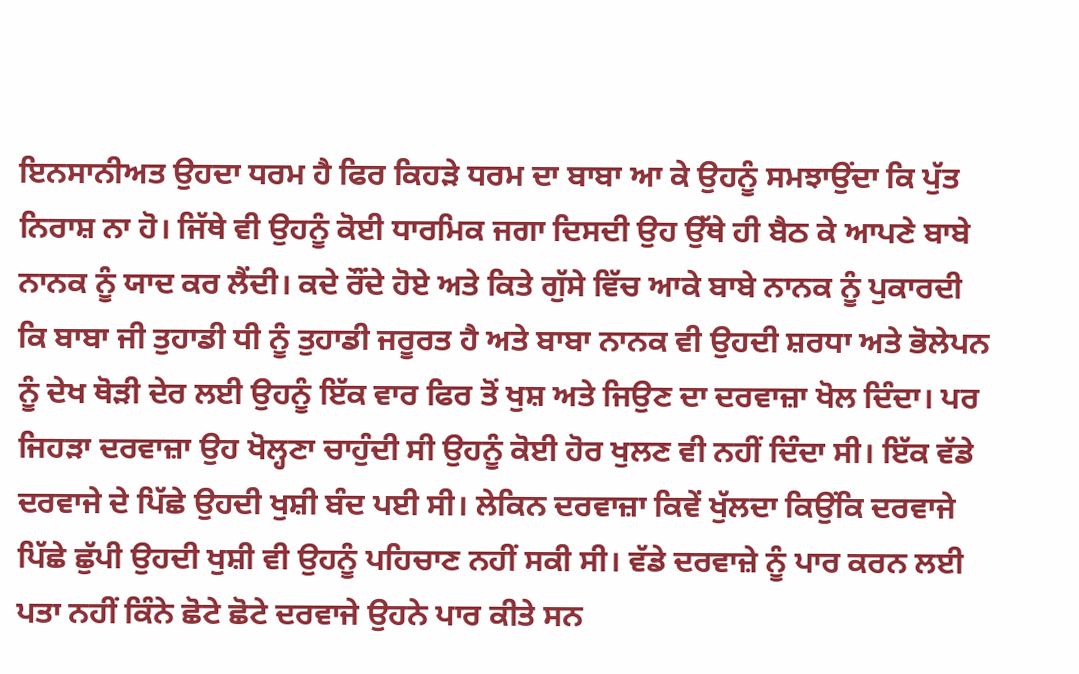ਇਨਸਾਨੀਅਤ ਉਹਦਾ ਧਰਮ ਹੈ ਫਿਰ ਕਿਹੜੇ ਧਰਮ ਦਾ ਬਾਬਾ ਆ ਕੇ ਉਹਨੂੰ ਸਮਝਾਉਂਦਾ ਕਿ ਪੁੱਤ ਨਿਰਾਸ਼ ਨਾ ਹੋ। ਜਿੱਥੇ ਵੀ ਉਹਨੂੰ ਕੋਈ ਧਾਰਮਿਕ ਜਗਾ ਦਿਸਦੀ ਉਹ ਉੱਥੇ ਹੀ ਬੈਠ ਕੇ ਆਪਣੇ ਬਾਬੇ ਨਾਨਕ ਨੂੰ ਯਾਦ ਕਰ ਲੈਂਦੀ। ਕਦੇ ਰੌਂਦੇ ਹੋਏ ਅਤੇ ਕਿਤੇ ਗੁੱਸੇ ਵਿੱਚ ਆਕੇ ਬਾਬੇ ਨਾਨਕ ਨੂੰ ਪੁਕਾਰਦੀ ਕਿ ਬਾਬਾ ਜੀ ਤੁਹਾਡੀ ਧੀ ਨੂੰ ਤੁਹਾਡੀ ਜਰੂਰਤ ਹੈ ਅਤੇ ਬਾਬਾ ਨਾਨਕ ਵੀ ਉਹਦੀ ਸ਼ਰਧਾ ਅਤੇ ਭੋਲੇਪਨ ਨੂੰ ਦੇਖ ਥੋੜੀ ਦੇਰ ਲਈ ਉਹਨੂੰ ਇੱਕ ਵਾਰ ਫਿਰ ਤੋਂ ਖੁਸ਼ ਅਤੇ ਜਿਉਣ ਦਾ ਦਰਵਾਜ਼ਾ ਖੋਲ ਦਿੰਦਾ। ਪਰ ਜਿਹੜਾ ਦਰਵਾਜ਼ਾ ਉਹ ਖੋਲ੍ਹਣਾ ਚਾਹੁੰਦੀ ਸੀ ਉਹਨੂੰ ਕੋਈ ਹੋਰ ਖੁਲਣ ਵੀ ਨਹੀਂ ਦਿੰਦਾ ਸੀ। ਇੱਕ ਵੱਡੇ ਦਰਵਾਜੇ ਦੇ ਪਿੱਛੇ ਉਹਦੀ ਖੁਸ਼ੀ ਬੰਦ ਪਈ ਸੀ। ਲੇਕਿਨ ਦਰਵਾਜ਼ਾ ਕਿਵੇਂ ਖੁੱਲਦਾ ਕਿਉਂਕਿ ਦਰਵਾਜੇ ਪਿੱਛੇ ਛੁੱਪੀ ਉਹਦੀ ਖੁਸ਼ੀ ਵੀ ਉਹਨੂੰ ਪਹਿਚਾਣ ਨਹੀਂ ਸਕੀ ਸੀ। ਵੱਡੇ ਦਰਵਾਜ਼ੇ ਨੂੰ ਪਾਰ ਕਰਨ ਲਈ ਪਤਾ ਨਹੀਂ ਕਿੰਨੇ ਛੋਟੇ ਛੋਟੇ ਦਰਵਾਜੇ ਉਹਨੇ ਪਾਰ ਕੀਤੇ ਸਨ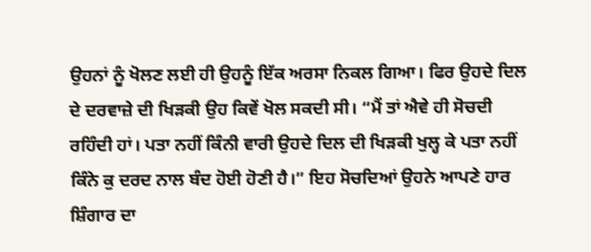ਉਹਨਾਂ ਨੂੰ ਖੋਲਣ ਲਈ ਹੀ ਉਹਨੂੰ ਇੱਕ ਅਰਸਾ ਨਿਕਲ ਗਿਆ। ਫਿਰ ਉਹਦੇ ਦਿਲ ਦੇ ਦਰਵਾਜ਼ੇ ਦੀ ਖਿੜਕੀ ਉਹ ਕਿਵੇਂ ਖੋਲ ਸਕਦੀ ਸੀ। “ਮੈਂ ਤਾਂ ਐਵੇ ਹੀ ਸੋਚਦੀ ਰਹਿੰਦੀ ਹਾਂ। ਪਤਾ ਨਹੀਂ ਕਿੰਨੀ ਵਾਰੀ ਉਹਦੇ ਦਿਲ ਦੀ ਖਿੜਕੀ ਖੁਲ੍ਹ ਕੇ ਪਤਾ ਨਹੀਂ ਕਿੰਨੇ ਕੁ ਦਰਦ ਨਾਲ ਬੰਦ ਹੋਈ ਹੋਣੀ ਹੈ।” ਇਹ ਸੋਚਦਿਆਂ ਉਹਨੇ ਆਪਣੇ ਹਾਰ ਸ਼ਿੰਗਾਰ ਦਾ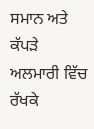ਸਮਾਨ ਅਤੇ ਕੱਪੜੇ ਅਲਮਾਰੀ ਵਿੱਚ ਰੱਖਕੇ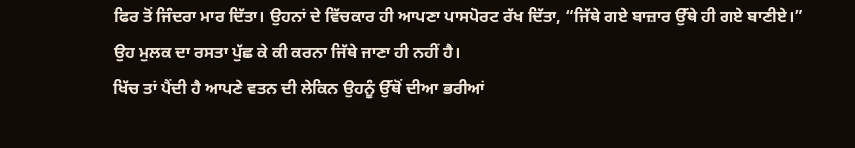ਫਿਰ ਤੋਂ ਜਿੰਦਰਾ ਮਾਰ ਦਿੱਤਾ। ਉਹਨਾਂ ਦੇ ਵਿੱਚਕਾਰ ਹੀ ਆਪਣਾ ਪਾਸਪੋਰਟ ਰੱਖ ਦਿੱਤਾ, “ਜਿੱਥੇ ਗਏ ਬਾਜ਼ਾਰ ਉੱਥੇ ਹੀ ਗਏ ਬਾਣੀਏ।” ਉਹ ਮੁਲਕ ਦਾ ਰਸਤਾ ਪੁੱਛ ਕੇ ਕੀ ਕਰਨਾ ਜਿੱਥੇ ਜਾਣਾ ਹੀ ਨਹੀਂ ਹੈ।
ਖਿੱਚ ਤਾਂ ਪੈਂਦੀ ਹੈ ਆਪਣੇ ਵਤਨ ਦੀ ਲੇਕਿਨ ਉਹਨੂੰ ਉੱਥੋਂ ਦੀਆ ਭਰੀਆਂ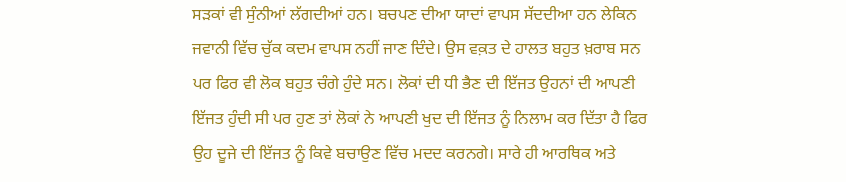ਸੜਕਾਂ ਵੀ ਸੁੰਨੀਆਂ ਲੱਗਦੀਆਂ ਹਨ। ਬਚਪਣ ਦੀਆ ਯਾਦਾਂ ਵਾਪਸ ਸੱਦਦੀਆ ਹਨ ਲੇਕਿਨ ਜਵਾਨੀ ਵਿੱਚ ਚੁੱਕ ਕਦਮ ਵਾਪਸ ਨਹੀਂ ਜਾਣ ਦਿੰਦੇ। ਉਸ ਵਕ਼ਤ ਦੇ ਹਾਲਤ ਬਹੁਤ ਖ਼ਰਾਬ ਸਨ ਪਰ ਫਿਰ ਵੀ ਲੋਕ ਬਹੁਤ ਚੰਗੇ ਹੁੰਦੇ ਸਨ। ਲੋਕਾਂ ਦੀ ਧੀ ਭੈਣ ਦੀ ਇੱਜਤ ਉਹਨਾਂ ਦੀ ਆਪਣੀ ਇੱਜਤ ਹੁੰਦੀ ਸੀ ਪਰ ਹੁਣ ਤਾਂ ਲੋਕਾਂ ਨੇ ਆਪਣੀ ਖੁਦ ਦੀ ਇੱਜਤ ਨੂੰ ਨਿਲਾਮ ਕਰ ਦਿੱਤਾ ਹੈ ਫਿਰ ਉਹ ਦੂਜੇ ਦੀ ਇੱਜਤ ਨੂੰ ਕਿਵੇ ਬਚਾਉਣ ਵਿੱਚ ਮਦਦ ਕਰਨਗੇ। ਸਾਰੇ ਹੀ ਆਰਥਿਕ ਅਤੇ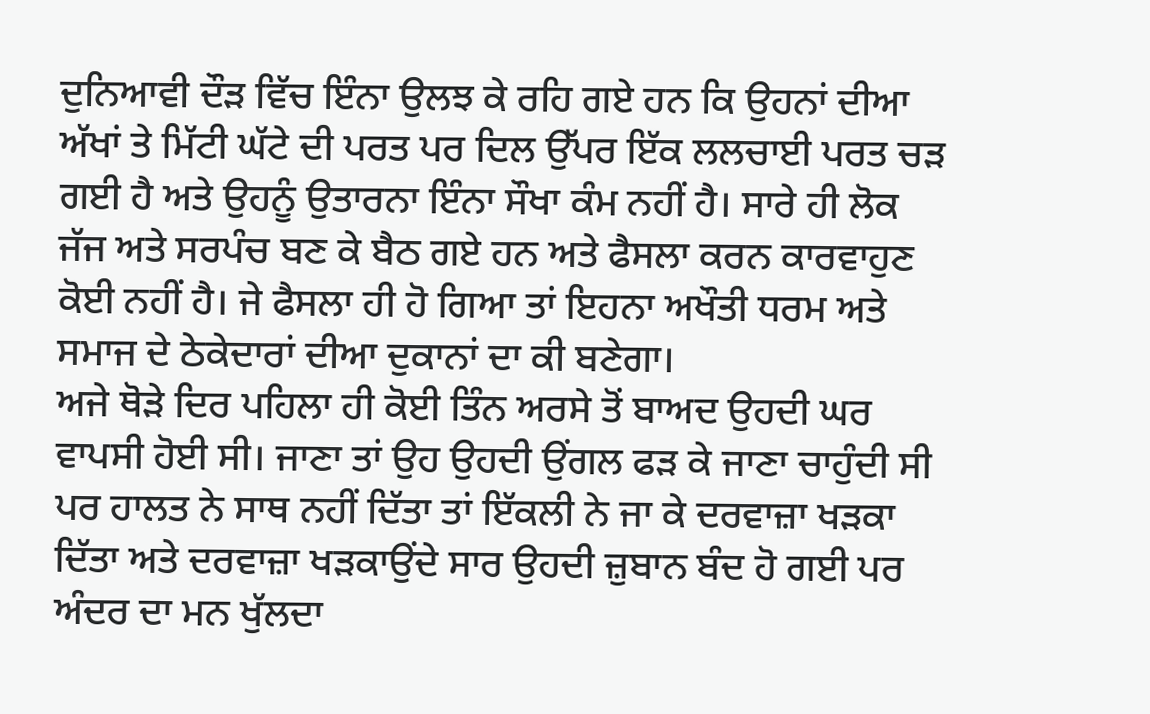ਦੁਨਿਆਵੀ ਦੌੜ ਵਿੱਚ ਇੰਨਾ ਉਲਝ ਕੇ ਰਹਿ ਗਏ ਹਨ ਕਿ ਉਹਨਾਂ ਦੀਆ ਅੱਖਾਂ ਤੇ ਮਿੱਟੀ ਘੱਟੇ ਦੀ ਪਰਤ ਪਰ ਦਿਲ ਉੱਪਰ ਇੱਕ ਲਲਚਾਈ ਪਰਤ ਚੜ ਗਈ ਹੈ ਅਤੇ ਉਹਨੂੰ ਉਤਾਰਨਾ ਇੰਨਾ ਸੌਖਾ ਕੰਮ ਨਹੀਂ ਹੈ। ਸਾਰੇ ਹੀ ਲੋਕ ਜੱਜ ਅਤੇ ਸਰਪੰਚ ਬਣ ਕੇ ਬੈਠ ਗਏ ਹਨ ਅਤੇ ਫੈਸਲਾ ਕਰਨ ਕਾਰਵਾਹੁਣ ਕੋਈ ਨਹੀਂ ਹੈ। ਜੇ ਫੈਸਲਾ ਹੀ ਹੋ ਗਿਆ ਤਾਂ ਇਹਨਾ ਅਖੌਤੀ ਧਰਮ ਅਤੇ ਸਮਾਜ ਦੇ ਠੇਕੇਦਾਰਾਂ ਦੀਆ ਦੁਕਾਨਾਂ ਦਾ ਕੀ ਬਣੇਗਾ।
ਅਜੇ ਥੋੜੇ ਦਿਰ ਪਹਿਲਾ ਹੀ ਕੋਈ ਤਿੰਨ ਅਰਸੇ ਤੋਂ ਬਾਅਦ ਉਹਦੀ ਘਰ ਵਾਪਸੀ ਹੋਈ ਸੀ। ਜਾਣਾ ਤਾਂ ਉਹ ਉਹਦੀ ਉਂਗਲ ਫੜ ਕੇ ਜਾਣਾ ਚਾਹੁੰਦੀ ਸੀ ਪਰ ਹਾਲਤ ਨੇ ਸਾਥ ਨਹੀਂ ਦਿੱਤਾ ਤਾਂ ਇੱਕਲੀ ਨੇ ਜਾ ਕੇ ਦਰਵਾਜ਼ਾ ਖੜਕਾ ਦਿੱਤਾ ਅਤੇ ਦਰਵਾਜ਼ਾ ਖੜਕਾਉਂਦੇ ਸਾਰ ਉਹਦੀ ਜ਼ੁਬਾਨ ਬੰਦ ਹੋ ਗਈ ਪਰ ਅੰਦਰ ਦਾ ਮਨ ਖੁੱਲਦਾ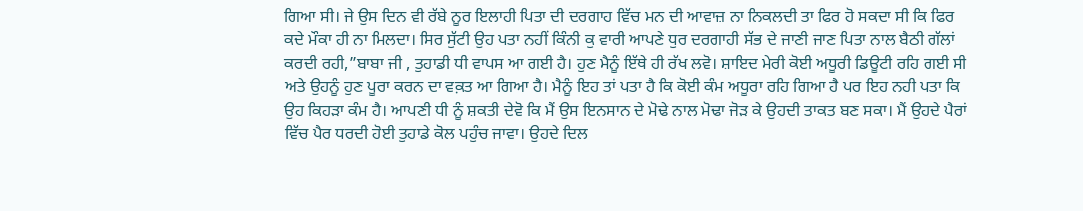ਗਿਆ ਸੀ। ਜੇ ਉਸ ਦਿਨ ਵੀ ਰੱਬੇ ਨੂਰ ਇਲਾਹੀ ਪਿਤਾ ਦੀ ਦਰਗਾਹ ਵਿੱਚ ਮਨ ਦੀ ਆਵਾਜ਼ ਨਾ ਨਿਕਲਦੀ ਤਾ ਫਿਰ ਹੋ ਸਕਦਾ ਸੀ ਕਿ ਫਿਰ ਕਦੇ ਮੌਕਾ ਹੀ ਨਾ ਮਿਲਦਾ। ਸਿਰ ਸੁੱਟੀ ਉਹ ਪਤਾ ਨਹੀਂ ਕਿੰਨੀ ਕੁ ਵਾਰੀ ਆਪਣੇ ਧੁਰ ਦਰਗਾਹੀ ਸੱਭ ਦੇ ਜਾਣੀ ਜਾਣ ਪਿਤਾ ਨਾਲ ਬੈਠੀ ਗੱਲਾਂ ਕਰਦੀ ਰਹੀ,”ਬਾਬਾ ਜੀ , ਤੁਹਾਡੀ ਧੀ ਵਾਪਸ ਆ ਗਈ ਹੈ। ਹੁਣ ਮੈਨੂੰ ਇੱਥੇ ਹੀ ਰੱਖ ਲਵੋ। ਸ਼ਾਇਦ ਮੇਰੀ ਕੋਈ ਅਧੂਰੀ ਡਿਊਟੀ ਰਹਿ ਗਈ ਸੀ ਅਤੇ ਉਹਨੂੰ ਹੁਣ ਪੂਰਾ ਕਰਨ ਦਾ ਵਕ਼ਤ ਆ ਗਿਆ ਹੈ। ਮੈਨੂੰ ਇਹ ਤਾਂ ਪਤਾ ਹੈ ਕਿ ਕੋਈ ਕੰਮ ਅਧੂਰਾ ਰਹਿ ਗਿਆ ਹੈ ਪਰ ਇਹ ਨਹੀ ਪਤਾ ਕਿ ਉਹ ਕਿਹੜਾ ਕੰਮ ਹੈ। ਆਪਣੀ ਧੀ ਨੂੰ ਸ਼ਕਤੀ ਦੇਵੋ ਕਿ ਮੈਂ ਉਸ ਇਨਸਾਨ ਦੇ ਮੋਢੇ ਨਾਲ ਮੋਢਾ ਜੋੜ ਕੇ ਉਹਦੀ ਤਾਕਤ ਬਣ ਸਕਾ। ਮੈਂ ਉਹਦੇ ਪੈਰਾਂ ਵਿੱਚ ਪੈਰ ਧਰਦੀ ਹੋਈ ਤੁਹਾਡੇ ਕੋਲ ਪਹੁੰਚ ਜਾਵਾ। ਉਹਦੇ ਦਿਲ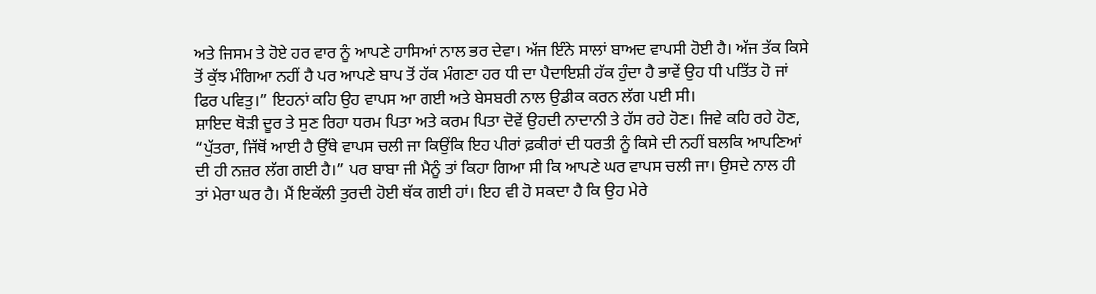ਅਤੇ ਜਿਸਮ ਤੇ ਹੋਏ ਹਰ ਵਾਰ ਨੂੰ ਆਪਣੇ ਹਾਸਿਆਂ ਨਾਲ ਭਰ ਦੇਵਾ। ਅੱਜ ਇੰਨੇ ਸਾਲਾਂ ਬਾਅਦ ਵਾਪਸੀ ਹੋਈ ਹੈ। ਅੱਜ ਤੱਕ ਕਿਸੇ ਤੋਂ ਕੁੱਝ ਮੰਗਿਆ ਨਹੀਂ ਹੈ ਪਰ ਆਪਣੇ ਬਾਪ ਤੋਂ ਹੱਕ ਮੰਗਣਾ ਹਰ ਧੀ ਦਾ ਪੈਦਾਇਸ਼ੀ ਹੱਕ ਹੁੰਦਾ ਹੈ ਭਾਵੇਂ ਉਹ ਧੀ ਪਤਿੱਤ ਹੋ ਜਾਂ ਫਿਰ ਪਵਿਤੁ।” ਇਹਨਾਂ ਕਹਿ ਉਹ ਵਾਪਸ ਆ ਗਈ ਅਤੇ ਬੇਸਬਰੀ ਨਾਲ ਉਡੀਕ ਕਰਨ ਲੱਗ ਪਈ ਸੀ।
ਸ਼ਾਇਦ ਥੋੜੀ ਦੂਰ ਤੇ ਸੁਣ ਰਿਹਾ ਧਰਮ ਪਿਤਾ ਅਤੇ ਕਰਮ ਪਿਤਾ ਦੋਵੇਂ ਉਹਦੀ ਨਾਦਾਨੀ ਤੇ ਹੱਸ ਰਹੇ ਹੋਣ। ਜਿਵੇ ਕਹਿ ਰਹੇ ਹੋਣ, “ਪੁੱਤਰਾ, ਜਿੱਥੋਂ ਆਈ ਹੈ ਉੱਥੇ ਵਾਪਸ ਚਲੀ ਜਾ ਕਿਉਂਕਿ ਇਹ ਪੀਰਾਂ ਫ਼ਕੀਰਾਂ ਦੀ ਧਰਤੀ ਨੂੰ ਕਿਸੇ ਦੀ ਨਹੀਂ ਬਲਕਿ ਆਪਣਿਆਂ ਦੀ ਹੀ ਨਜ਼ਰ ਲੱਗ ਗਈ ਹੈ।” ਪਰ ਬਾਬਾ ਜੀ ਮੈਨੂੰ ਤਾਂ ਕਿਹਾ ਗਿਆ ਸੀ ਕਿ ਆਪਣੇ ਘਰ ਵਾਪਸ ਚਲੀ ਜਾ। ਉਸਦੇ ਨਾਲ ਹੀ ਤਾਂ ਮੇਰਾ ਘਰ ਹੈ। ਮੈਂ ਇਕੱਲੀ ਤੁਰਦੀ ਹੋਈ ਥੱਕ ਗਈ ਹਾਂ। ਇਹ ਵੀ ਹੋ ਸਕਦਾ ਹੈ ਕਿ ਉਹ ਮੇਰੇ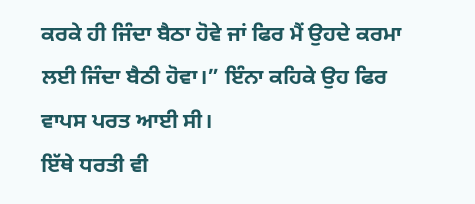ਕਰਕੇ ਹੀ ਜਿੰਦਾ ਬੈਠਾ ਹੋਵੇ ਜਾਂ ਫਿਰ ਮੈਂ ਉਹਦੇ ਕਰਮਾ ਲਈ ਜਿੰਦਾ ਬੈਠੀ ਹੋਵਾ।” ਇੰਨਾ ਕਹਿਕੇ ਉਹ ਫਿਰ ਵਾਪਸ ਪਰਤ ਆਈ ਸੀ।
ਇੱਥੇ ਧਰਤੀ ਵੀ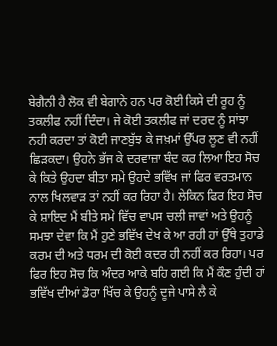ਬੇਗੈਨੀ ਹੈ ਲੋਕ ਵੀ ਬੇਗਾਨੇ ਹਨ ਪਰ ਕੋਈ ਕਿਸੇ ਦੀ ਰੂਹ ਨੂੰ ਤਕਲੀਫ ਨਹੀਂ ਦਿੰਦਾ। ਜੇ ਕੋਈ ਤਕਲੀਫ ਜਾਂ ਦਰਦ ਨੂੰ ਸਾਂਝਾ ਨਹੀ ਕਰਦਾ ਤਾਂ ਕੋਈ ਜਾਣਬੁੱਝ ਕੇ ਜਖ਼ਮਾਂ ਉੱਪਰ ਲੂਣ ਵੀ ਨਹੀਂ ਛਿੜਕਦਾ। ਉਹਨੇ ਭੱਜ ਕੇ ਦਰਵਾਜ਼ਾ ਬੰਦ ਕਰ ਲਿਆ ਇਹ ਸੋਚ ਕੇ ਕਿਤੇ ਉਹਦਾ ਬੀਤਾ ਸਮੇ ਉਹਦੇ ਭਵਿੱਖ ਜਾਂ ਫਿਰ ਵਰਤਮਾਨ ਨਾਲ ਖਿਲਵਾੜ ਤਾਂ ਨਹੀਂ ਕਰ ਰਿਹਾ ਹੈ। ਲੇਕਿਨ ਫਿਰ ਇਹ ਸੋਚ ਕੇ ਸ਼ਾਇਦ ਮੈਂ ਬੀਤੇ ਸਮੇ ਵਿੱਚ ਵਾਪਸ ਚਲੀ ਜਾਵਾਂ ਅਤੇ ਉਹਨੂੰ ਸਮਝਾ ਦੇਵਾ ਕਿ ਮੈਂ ਹੁਣੇ ਭਵਿੱਖ ਦੇਖ ਕੇ ਆ ਰਹੀ ਹਾਂ ਉੱਥੇ ਤੁਹਾਡੇ ਕਰਮ ਦੀ ਅਤੇ ਧਰਮ ਦੀ ਕੋਈ ਕਦਰ ਹੀ ਨਹੀਂ ਕਰ ਰਿਹਾ। ਪਰ ਫਿਰ ਇਹ ਸੋਚ ਕਿ ਅੰਦਰ ਆਕੇ ਬਹਿ ਗਈ ਕਿ ਮੈਂ ਕੌਣ ਹੁੰਦੀ ਹਾਂ ਭਵਿੱਖ ਦੀਆਂ ਡੋਰਾ ਖਿੱਚ ਕੇ ਉਹਨੂੰ ਦੂਜੇ ਪਾਸੇ ਲੈ ਕੇ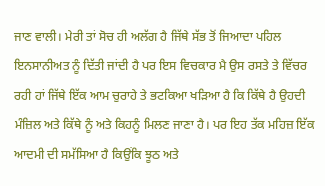ਜਾਣ ਵਾਲੀ। ਮੇਰੀ ਤਾਂ ਸੋਚ ਹੀ ਅਲੱਗ ਹੈ ਜਿੱਥੇ ਸੱਭ ਤੋਂ ਜਿਆਦਾ ਪਹਿਲ ਇਨਸਾਨੀਅਤ ਨੂੰ ਦਿੱਤੀ ਜਾਂਦੀ ਹੈ ਪਰ ਇਸ ਵਿਚਕਾਰ ਮੈ ਉਸ ਰਸਤੇ ਤੇ ਵਿੱਚਰ ਰਹੀ ਹਾਂ ਜਿੱਥੇ ਇੱਕ ਆਮ ਚੁਰਾਹੇ ਤੇ ਭਟਕਿਆ ਖੜਿਆ ਹੈ ਕਿ ਕਿੱਥੇ ਹੈ ਉਹਦੀ ਮੰਜ਼ਿਲ ਅਤੇ ਕਿੱਥੇ ਨੂੰ ਅਤੇ ਕਿਹਨੂੰ ਮਿਲਣ ਜਾਣਾ ਹੈ। ਪਰ ਇਹ ਤੱਕ ਮਹਿਜ਼ ਇੱਕ ਆਦਮੀ ਦੀ ਸਮੱਸਿਆ ਹੈ ਕਿਉਂਕਿ ਝੂਠ ਅਤੇ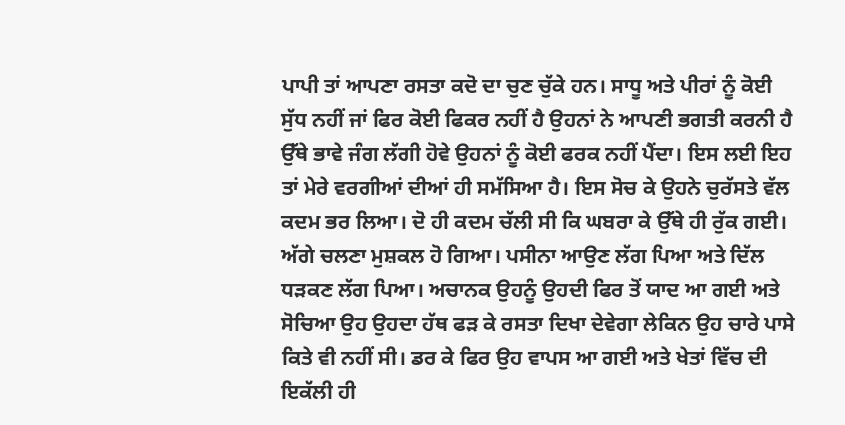ਪਾਪੀ ਤਾਂ ਆਪਣਾ ਰਸਤਾ ਕਦੋ ਦਾ ਚੁਣ ਚੁੱਕੇ ਹਨ। ਸਾਧੂ ਅਤੇ ਪੀਰਾਂ ਨੂੰ ਕੋਈ ਸੁੱਧ ਨਹੀਂ ਜਾਂ ਫਿਰ ਕੋਈ ਫਿਕਰ ਨਹੀਂ ਹੈ ਉਹਨਾਂ ਨੇ ਆਪਣੀ ਭਗਤੀ ਕਰਨੀ ਹੈ ਉੱਥੇ ਭਾਵੇ ਜੰਗ ਲੱਗੀ ਹੋਵੇ ਉਹਨਾਂ ਨੂੰ ਕੋਈ ਫਰਕ ਨਹੀਂ ਪੈਂਦਾ। ਇਸ ਲਈ ਇਹ ਤਾਂ ਮੇਰੇ ਵਰਗੀਆਂ ਦੀਆਂ ਹੀ ਸਮੱਸਿਆ ਹੈ। ਇਸ ਸੋਚ ਕੇ ਉਹਨੇ ਚੁਰੱਸਤੇ ਵੱਲ ਕਦਮ ਭਰ ਲਿਆ। ਦੋ ਹੀ ਕਦਮ ਚੱਲੀ ਸੀ ਕਿ ਘਬਰਾ ਕੇ ਉੱਥੇ ਹੀ ਰੁੱਕ ਗਈ। ਅੱਗੇ ਚਲਣਾ ਮੁਸ਼ਕਲ ਹੋ ਗਿਆ। ਪਸੀਨਾ ਆਉਣ ਲੱਗ ਪਿਆ ਅਤੇ ਦਿੱਲ ਧੜਕਣ ਲੱਗ ਪਿਆ। ਅਚਾਨਕ ਉਹਨੂੰ ਉਹਦੀ ਫਿਰ ਤੋਂ ਯਾਦ ਆ ਗਈ ਅਤੇ ਸੋਚਿਆ ਉਹ ਉਹਦਾ ਹੱਥ ਫੜ ਕੇ ਰਸਤਾ ਦਿਖਾ ਦੇਵੇਗਾ ਲੇਕਿਨ ਉਹ ਚਾਰੇ ਪਾਸੇ ਕਿਤੇ ਵੀ ਨਹੀਂ ਸੀ। ਡਰ ਕੇ ਫਿਰ ਉਹ ਵਾਪਸ ਆ ਗਈ ਅਤੇ ਖੇਤਾਂ ਵਿੱਚ ਦੀ ਇਕੱਲੀ ਹੀ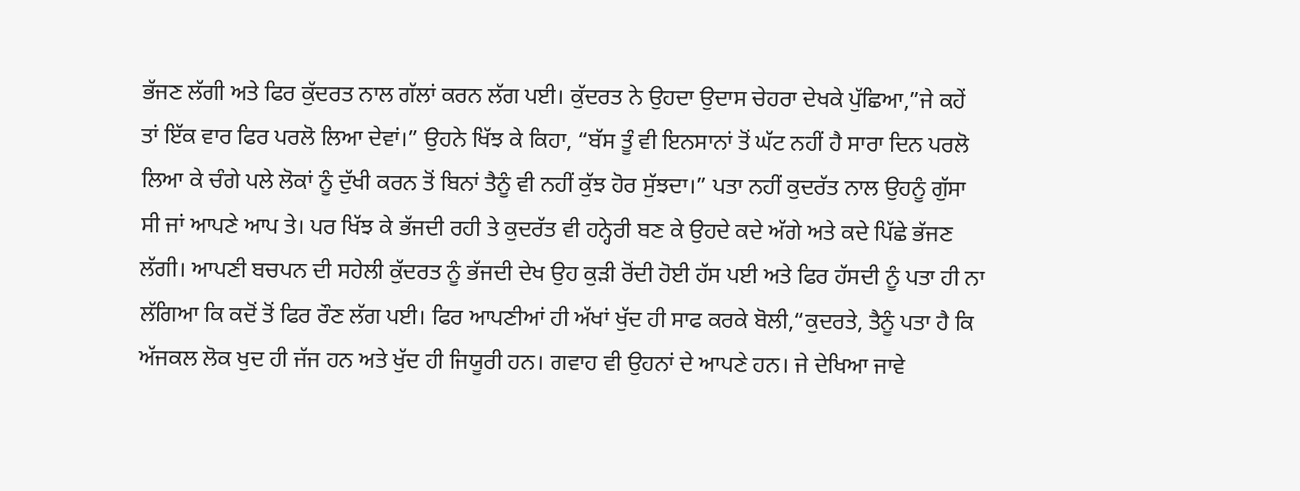ਭੱਜਣ ਲੱਗੀ ਅਤੇ ਫਿਰ ਕੁੱਦਰਤ ਨਾਲ ਗੱਲਾਂ ਕਰਨ ਲੱਗ ਪਈ। ਕੁੱਦਰਤ ਨੇ ਉਹਦਾ ਉਦਾਸ ਚੇਹਰਾ ਦੇਖਕੇ ਪੁੱਛਿਆ,”ਜੇ ਕਹੇਂ ਤਾਂ ਇੱਕ ਵਾਰ ਫਿਰ ਪਰਲੋ ਲਿਆ ਦੇਵਾਂ।” ਉਹਨੇ ਖਿੱਝ ਕੇ ਕਿਹਾ, “ਬੱਸ ਤੂੰ ਵੀ ਇਨਸਾਨਾਂ ਤੋਂ ਘੱਟ ਨਹੀਂ ਹੈ ਸਾਰਾ ਦਿਨ ਪਰਲੋ ਲਿਆ ਕੇ ਚੰਗੇ ਪਲੇ ਲੋਕਾਂ ਨੂੰ ਦੁੱਖੀ ਕਰਨ ਤੋਂ ਬਿਨਾਂ ਤੈਨੂੰ ਵੀ ਨਹੀਂ ਕੁੱਝ ਹੋਰ ਸੁੱਝਦਾ।” ਪਤਾ ਨਹੀਂ ਕੁਦਰੱਤ ਨਾਲ ਉਹਨੂੰ ਗੁੱਸਾ ਸੀ ਜਾਂ ਆਪਣੇ ਆਪ ਤੇ। ਪਰ ਖਿੱਝ ਕੇ ਭੱਜਦੀ ਰਹੀ ਤੇ ਕੁਦਰੱਤ ਵੀ ਹਨ੍ਹੇਰੀ ਬਣ ਕੇ ਉਹਦੇ ਕਦੇ ਅੱਗੇ ਅਤੇ ਕਦੇ ਪਿੱਛੇ ਭੱਜਣ ਲੱਗੀ। ਆਪਣੀ ਬਚਪਨ ਦੀ ਸਹੇਲੀ ਕੁੱਦਰਤ ਨੂੰ ਭੱਜਦੀ ਦੇਖ ਉਹ ਕੁੜੀ ਰੋਂਦੀ ਹੋਈ ਹੱਸ ਪਈ ਅਤੇ ਫਿਰ ਹੱਸਦੀ ਨੂੰ ਪਤਾ ਹੀ ਨਾ ਲੱਗਿਆ ਕਿ ਕਦੋਂ ਤੋਂ ਫਿਰ ਰੌਣ ਲੱਗ ਪਈ। ਫਿਰ ਆਪਣੀਆਂ ਹੀ ਅੱਖਾਂ ਖੁੱਦ ਹੀ ਸਾਫ ਕਰਕੇ ਬੋਲੀ,“ਕੁਦਰਤੇ, ਤੈਨੂੰ ਪਤਾ ਹੈ ਕਿ ਅੱਜਕਲ ਲੋਕ ਖੁਦ ਹੀ ਜੱਜ ਹਨ ਅਤੇ ਖੁੱਦ ਹੀ ਜਿਯੂਰੀ ਹਨ। ਗਵਾਹ ਵੀ ਉਹਨਾਂ ਦੇ ਆਪਣੇ ਹਨ। ਜੇ ਦੇਖਿਆ ਜਾਵੇ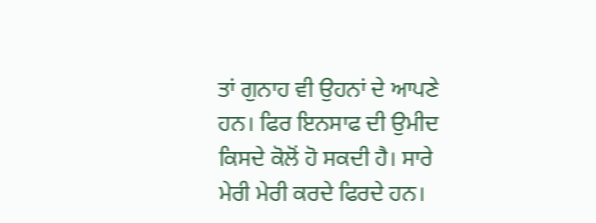ਤਾਂ ਗੁਨਾਹ ਵੀ ਉਹਨਾਂ ਦੇ ਆਪਣੇ ਹਨ। ਫਿਰ ਇਨਸਾਫ ਦੀ ਉਮੀਦ ਕਿਸਦੇ ਕੋਲੋਂ ਹੋ ਸਕਦੀ ਹੈ। ਸਾਰੇ ਮੇਰੀ ਮੇਰੀ ਕਰਦੇ ਫਿਰਦੇ ਹਨ।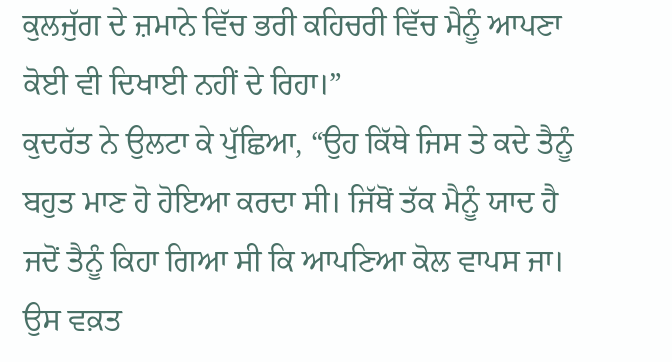ਕੁਲਜੁੱਗ ਦੇ ਜ਼ਮਾਨੇ ਵਿੱਚ ਭਰੀ ਕਹਿਚਰੀ ਵਿੱਚ ਮੈਨੂੰ ਆਪਣਾ ਕੋਈ ਵੀ ਦਿਖਾਈ ਨਹੀਂ ਦੇ ਰਿਹਾ।”
ਕੁਦਰੱਤ ਨੇ ਉਲਟਾ ਕੇ ਪੁੱਛਿਆ, “ਉਹ ਕਿੱਥੇ ਜਿਸ ਤੇ ਕਦੇ ਤੈਨੂੰ ਬਹੁਤ ਮਾਣ ਹੋ ਹੋਇਆ ਕਰਦਾ ਸੀ। ਜਿੱਥੋਂ ਤੱਕ ਮੈਨੂੰ ਯਾਦ ਹੈ ਜਦੋਂ ਤੈਨੂੰ ਕਿਹਾ ਗਿਆ ਸੀ ਕਿ ਆਪਣਿਆ ਕੋਲ ਵਾਪਸ ਜਾ। ਉਸ ਵਕ਼ਤ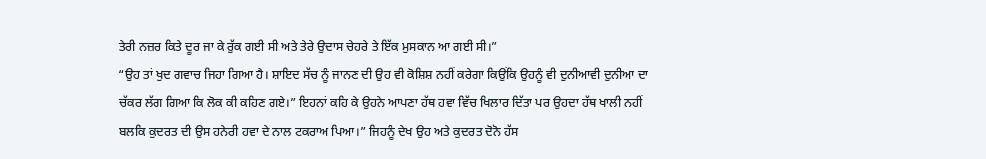ਤੇਰੀ ਨਜ਼ਰ ਕਿਤੇ ਦੂਰ ਜਾ ਕੇ ਰੁੱਕ ਗਈ ਸੀ ਅਤੇ ਤੇਰੇ ਉਦਾਸ ਚੇਹਰੇ ਤੇ ਇੱਕ ਮੁਸਕਾਨ ਆ ਗਈ ਸੀ।”
“ਉਹ ਤਾਂ ਖੁਦ ਗਵਾਚ ਜਿਹਾ ਗਿਆ ਹੈ। ਸ਼ਾਇਦ ਸੱਚ ਨੂੰ ਜਾਨਣ ਦੀ ਉਹ ਵੀ ਕੋਸ਼ਿਸ਼ ਨਹੀਂ ਕਰੇਗਾ ਕਿਉਂਕਿ ਉਹਨੂੰ ਵੀ ਦੁਨੀਆਵੀ ਦੁਨੀਆ ਦਾ ਚੱਕਰ ਲੱਗ ਗਿਆ ਕਿ ਲੋਕ ਕੀ ਕਹਿਣ ਗਏ।” ਇਹਨਾਂ ਕਹਿ ਕੇ ਉਹਨੇ ਆਪਣਾ ਹੱਥ ਹਵਾ ਵਿੱਚ ਖਿਲਾਰ ਦਿੱਤਾ ਪਰ ਉਹਦਾ ਹੱਥ ਖਾਲੀ ਨਹੀਂ ਬਲਕਿ ਕੁਦਰਤ ਦੀ ਉਸ ਹਨੇਰੀ ਹਵਾ ਦੇ ਨਾਲ ਟਕਰਾਅ ਪਿਆ।” ਜਿਹਨੂੰ ਦੇਖ ਉਹ ਅਤੇ ਕੁਦਰਤ ਦੋਨੋ ਹੱਸ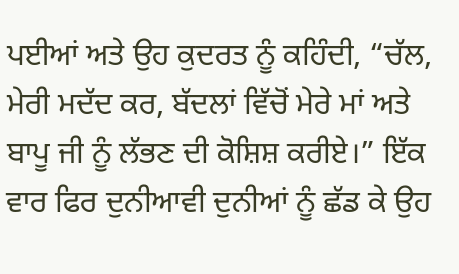ਪਈਆਂ ਅਤੇ ਉਹ ਕੁਦਰਤ ਨੂੰ ਕਹਿੰਦੀ, “ਚੱਲ, ਮੇਰੀ ਮਦੱਦ ਕਰ, ਬੱਦਲਾਂ ਵਿੱਚੋਂ ਮੇਰੇ ਮਾਂ ਅਤੇ ਬਾਪੂ ਜੀ ਨੂੰ ਲੱਭਣ ਦੀ ਕੋਸ਼ਿਸ਼ ਕਰੀਏ।” ਇੱਕ ਵਾਰ ਫਿਰ ਦੁਨੀਆਵੀ ਦੁਨੀਆਂ ਨੂੰ ਛੱਡ ਕੇ ਉਹ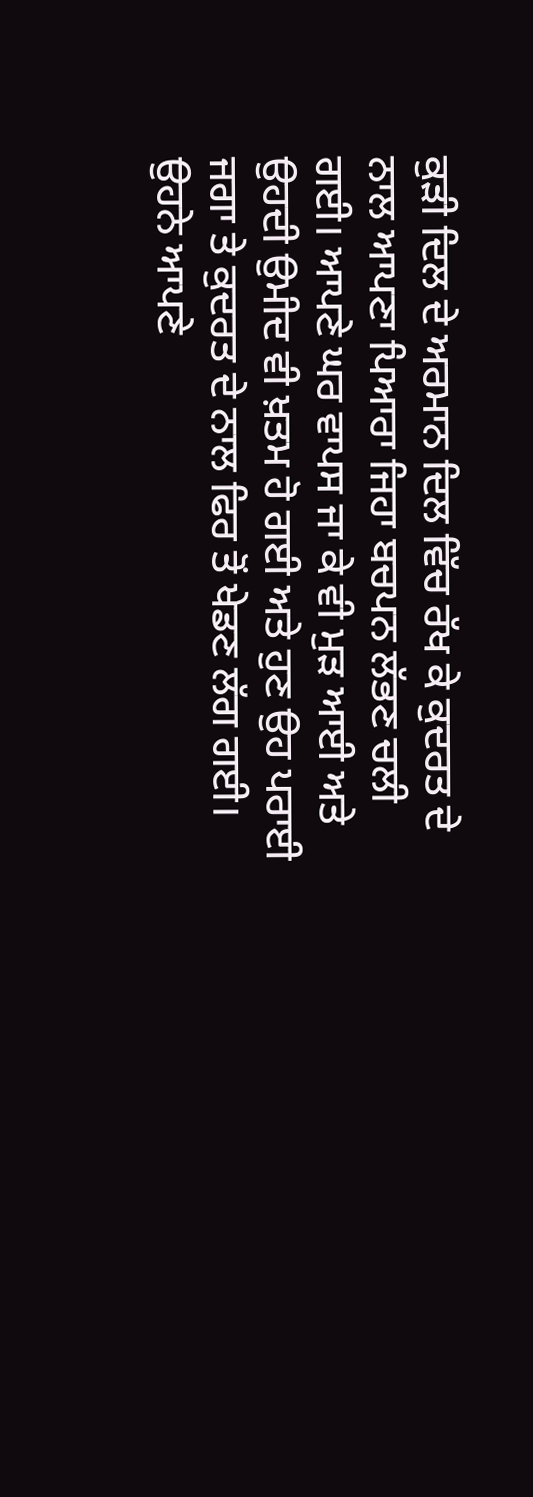ਕੁੜੀ ਦਿਲ ਦੇ ਅਰਮਾਨ ਦਿਲ ਵਿੱਚ ਰੱਖ ਕੇ ਕੁਦਰਤ ਦੇ ਨਾਲ ਆਪਣਾ ਪਿਆਰਾ ਜਿਹਾ ਬਚਪਨ ਲੱਭਣ ਚਲੀ ਗਈ। ਆਪਣੇ ਘਰ ਵਾਪਸ ਜਾ ਕੇ ਵੀ ਮੁੜ ਆਈ ਅਤੇ ਉਹਦੀ ਉਮੀਦ ਵੀ ਖ਼ਤਮ ਹੋ ਗਈ ਅਤੇ ਹੁਣ ਉਹ ਪਰਾਈ ਜਗਾ ਤੇ ਕੁਦਰਤ ਦੇ ਨਾਲ ਫਿਰ ਤੋਂ ਖੇਡਣ ਲੱਗ ਗਈ। ਉਹਨੇ ਆਪਣੇ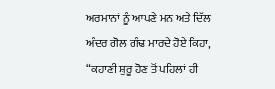ਅਰਮਾਨਾਂ ਨੂੰ ਆਪਣੇ ਮਨ ਅਤੇ ਦਿੱਲ ਅੰਦਰ ਗੋਲ ਗੰਢ ਮਾਰਦੇ ਹੋਏ ਕਿਹਾ, “ਕਹਾਣੀ ਸ਼ੁਰੂ ਹੋਣ ਤੋਂ ਪਹਿਲਾਂ ਹੀ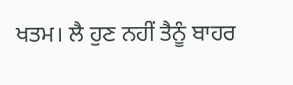ਖਤਮ। ਲੈ ਹੁਣ ਨਹੀਂ ਤੈਨੂੰ ਬਾਹਰ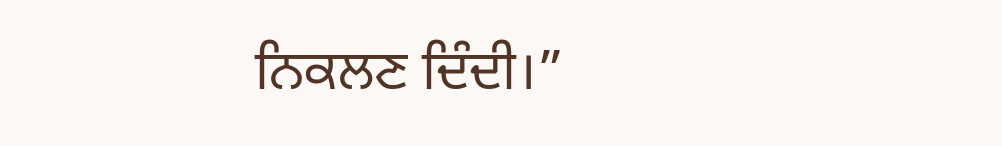ਨਿਕਲਣ ਦਿੰਦੀ।”